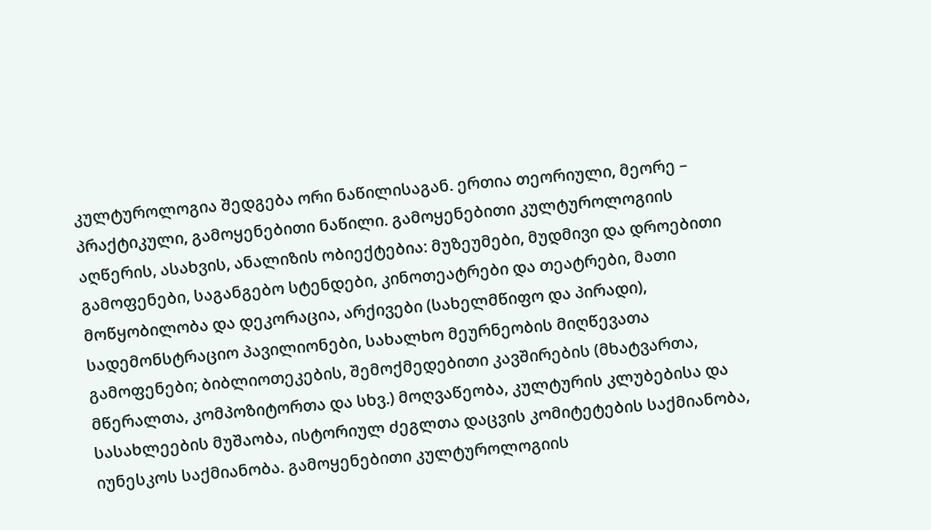კულტუროლოგია შედგება ორი ნაწილისაგან. ერთია თეორიული, მეორე – პრაქტიკული, გამოყენებითი ნაწილი. გამოყენებითი კულტუროლოგიის აღწერის, ასახვის, ანალიზის ობიექტებია: მუზეუმები, მუდმივი და დროებითი გამოფენები, საგანგებო სტენდები, კინოთეატრები და თეატრები, მათი მოწყობილობა და დეკორაცია, არქივები (სახელმწიფო და პირადი), სადემონსტრაციო პავილიონები, სახალხო მეურნეობის მიღწევათა გამოფენები; ბიბლიოთეკების, შემოქმედებითი კავშირების (მხატვართა, მწერალთა, კომპოზიტორთა და სხვ.) მოღვაწეობა, კულტურის კლუბებისა და სასახლეების მუშაობა, ისტორიულ ძეგლთა დაცვის კომიტეტების საქმიანობა, იუნესკოს საქმიანობა. გამოყენებითი კულტუროლოგიის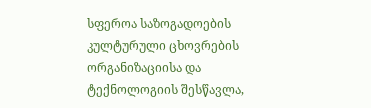სფეროა საზოგადოების კულტურული ცხოვრების ორგანიზაციისა და ტექნოლოგიის შესწავლა,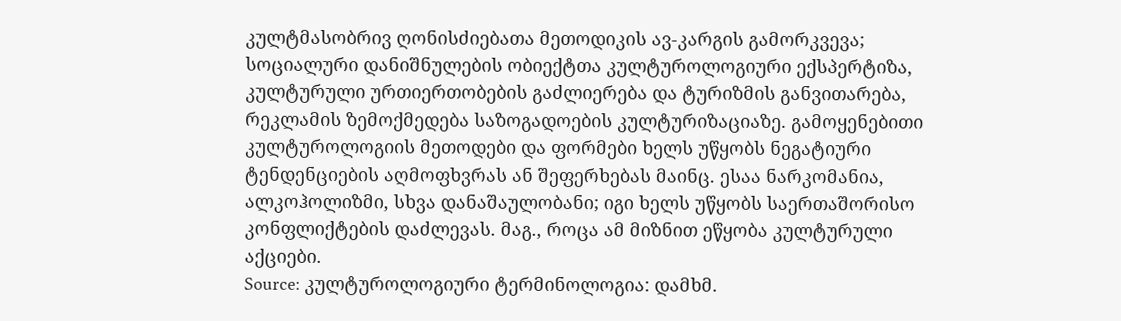კულტმასობრივ ღონისძიებათა მეთოდიკის ავ-კარგის გამორკვევა; სოციალური დანიშნულების ობიექტთა კულტუროლოგიური ექსპერტიზა, კულტურული ურთიერთობების გაძლიერება და ტურიზმის განვითარება, რეკლამის ზემოქმედება საზოგადოების კულტურიზაციაზე. გამოყენებითი კულტუროლოგიის მეთოდები და ფორმები ხელს უწყობს ნეგატიური ტენდენციების აღმოფხვრას ან შეფერხებას მაინც. ესაა ნარკომანია, ალკოჰოლიზმი, სხვა დანაშაულობანი; იგი ხელს უწყობს საერთაშორისო კონფლიქტების დაძლევას. მაგ., როცა ამ მიზნით ეწყობა კულტურული აქციები.
Source: კულტუროლოგიური ტერმინოლოგია: დამხმ.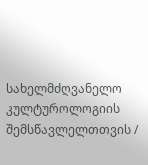სახელმძღვანელო კულტუროლოგიის შემსწავლელთთვის /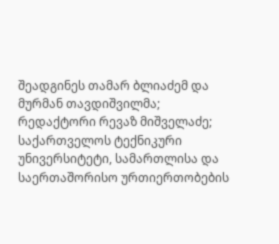შეადგინეს თამარ ბლიაძემ და მურმან თავდიშვილმა; რედაქტორი რევაზ მიშველაძე; საქართველოს ტექნიკური უნივერსიტეტი, სამართლისა და საერთაშორისო ურთიერთობების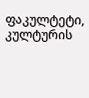ფაკულტეტი, კულტურის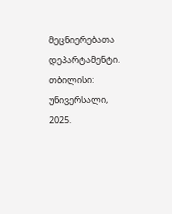მეცნიერებათა დეპარტამენტი. თბილისი: უნივერსალი, 2025.